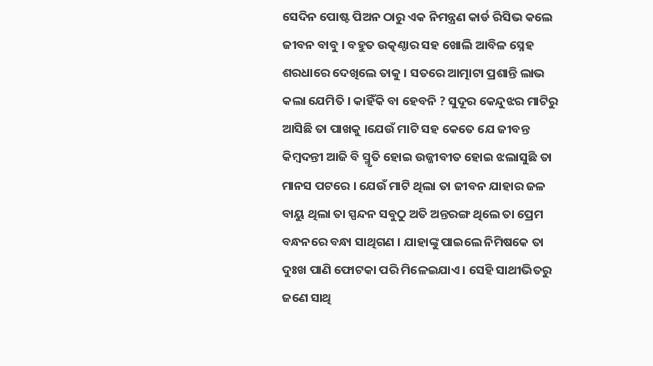ସେଦିନ ପୋଷ୍ଟ ପିଅନ ଠାରୁ ଏକ ନିମନ୍ତ୍ରଣ କାର୍ଡ ରିସିଭ କଲେ  ଜୀବନ ବାବୁ । ବହୁତ ଉତ୍କଣ୍ଠାର ସହ ଖୋଲି ଆବିଳ ସ୍ନେହ ଶରଧାରେ ଦେଖିଲେ ତାକୁ । ସତରେ ଆତ୍ମାଟା ପ୍ରଶାନ୍ତି ଲାଭ କଲା ଯେମିତି । କାହିଁକି ବା ହେବନି ? ସୁଦୂର କେନ୍ଦୁଝର ମାଟିରୁ ଆସିଛି ତା ପାଖକୁ ।ଯେଉଁ ମାଟି ସହ କେତେ ଯେ ଜୀବନ୍ତ କିମ୍ବଦନ୍ତୀ ଆଜି ବି ସ୍ମୃତି ହୋଇ ଉଜ୍ଜୀବୀତ ହୋଇ ଝଲାସୁଛି ତା ମାନସ ପଟରେ । ଯେଉଁ ମାଟି ଥିଲା ତା ଜୀବନ ଯାହାର ଜଳ ବାୟୁ ଥିଲା ତା ସ୍ପନ୍ଦନ ସବୁଠୁ ଅତି ଅନ୍ତରଙ୍ଗ ଥିଲେ ତା ପ୍ରେମ ବନ୍ଧନରେ ବନ୍ଧା ସାଥିଗଣ । ଯାହାଙ୍କୁ ପାଇଲେ ନିମିଷକେ ତା ଦୁଃଖ ପାଣି ଫୋଟକା ପରି ମିଳେଇଯାଏ । ସେହି ସାଥୀଭିତରୁ ଜଣେ ସାଥି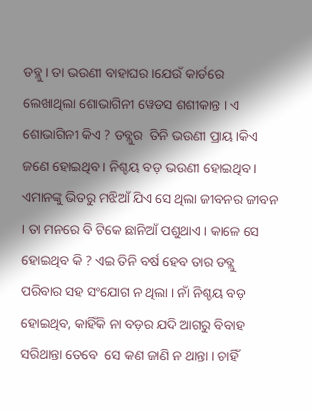ଡବ୍ଲୁ । ତା ଭଉଣୀ ବାହାଘର ।ଯେଉଁ କାର୍ଡରେ ଲେଖାଥିଲା ଶୋଭାଗିନୀ ୱେଡସ ଶଶୀକାନ୍ତ । ଏ ଶୋଭାଗିନୀ କିଏ ? ଡବ୍ଲୁର  ତିନି ଭଉଣୀ ପ୍ରାୟ।କିଏ ଜଣେ ହୋଇଥିବ । ନିଶ୍ଚୟ ବଡ଼ ଭଉଣୀ ହୋଇଥିବ । ଏମାନଙ୍କୁ ଭିତରୁ ମଝିଆଁ ଯିଏ ସେ ଥିଲା ଜୀବନର ଜୀବନ । ତା ମନରେ ବି ଟିକେ ଛାନିଆଁ ପଶୁଥାଏ । କାଳେ ସେ ହୋଇଥିବ କି ? ଏଇ ତିନି ବର୍ଷ ହେବ ତାର ଡବ୍ଲୁ ପରିବାର ସହ ସଂଯୋଗ ନ ଥିଲା । ନାଁ ନିଶ୍ଚୟ ବଡ଼ ହୋଇଥିବ, କାହିଁକି ନା ବଡ଼ର ଯଦି ଆଗରୁ ବିବାହ ସରିଥାନ୍ତା ତେବେ  ସେ କଣ ଜାଣି ନ ଥାନ୍ତା । ଚାହିଁ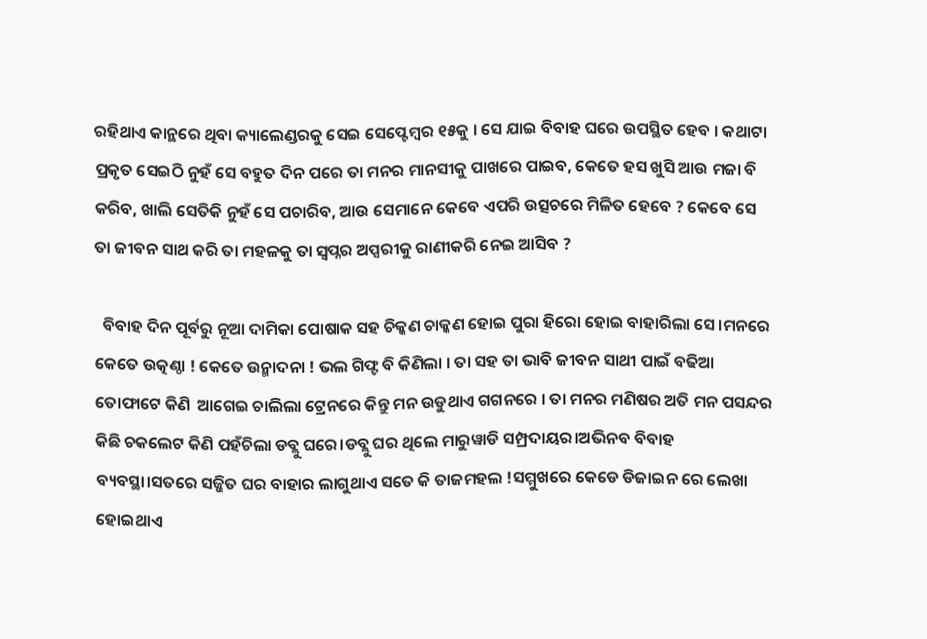ରହିଥାଏ କାନ୍ଥରେ ଥିବା କ୍ୟାଲେଣ୍ଡରକୁ ସେଇ ସେପ୍ଟେମ୍ବର ୧୫କୁ । ସେ ଯାଇ ବିବାହ ଘରେ ଉପସ୍ଥିତ ହେବ । କଥାଟା ପ୍ରକୃତ ସେଇଠି ନୁହଁ ସେ ବହୁତ ଦିନ ପରେ ତା ମନର ମାନସୀକୁ ପାଖରେ ପାଇବ, କେତେ ହସ ଖୁସି ଆଉ ମଜା ବି କରିବ, ଖାଲି ସେତିକି ନୁହଁ ସେ ପଚାରିବ, ଆଉ ସେମାନେ କେବେ ଏପରି ଉତ୍ସଚରେ ମିଳିତ ହେବେ ? କେବେ ସେ ତା ଜୀବନ ସାଥ କରି ତା ମହଳକୁ ତା ସ୍ୱପ୍ନର ଅପ୍ସରୀକୁ ରାଣୀକରି ନେଇ ଆସିବ ?

  ବିବାହ ଦିନ ପୂର୍ବରୁ ନୂଆ ଦାମିକା ପୋଷାକ ସହ ଚିକ୍କଣ ଚାକ୍କଣ ହୋଇ ପୁରା ହିରୋ ହୋଇ ବାହାରିଲା ସେ।ମନରେ କେତେ ଉତ୍କଣ୍ଠା ! କେତେ ଉନ୍ମାଦନା ! ଭଲ ଗିଫ୍ଟ ବି କିଣିଲା । ତା ସହ ତା ଭାବି ଜୀବନ ସାଥୀ ପାଇଁ ବଢିଆ ତୋଫାଟେ କିଣି  ଆଗେଇ ଚାଲିଲା ଟ୍ରେନରେ କିନ୍ତୁ ମନ ଉଡୁଥାଏ ଗଗନରେ । ତା ମନର ମଣିଷର ଅତି ମନ ପସନ୍ଦର କିଛି ଚକଲେଟ କିଣି ପହଁଚିଲା ଡବ୍ଲୁ ଘରେ।ଡବ୍ଲୁ ଘର ଥିଲେ ମାରୁୱାଡି ସମ୍ପ୍ରଦାୟର।ଅଭିନବ ବିବାହ ବ୍ୟବସ୍ଥା।ସତରେ ସଜ୍ଜିତ ଘର ବାହାର ଲାଗୁଥାଏ ସତେ କି ତାଜମହଲ !ସମ୍ମୁଖରେ କେଡେ ଡିଜାଇନ ରେ ଲେଖା ହୋଇଥାଏ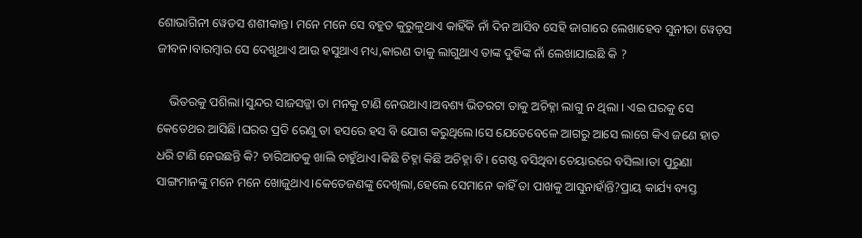ଶୋଭାଗିନୀ ୱେଡସ ଶଶୀକାନ୍ତ। ମନେ ମନେ ସେ ବହୁତ କୁରୁଳୁଥାଏ କାହିଁକି ନାଁ ଦିନ ଆସିବ ସେହି ଜାଗାରେ ଲେଖାହେବ ସୁନୀତା ୱେଡ଼ସ ଜୀବନ।ବାରମ୍ବାର ସେ ଦେଖୁଥାଏ ଆଉ ହସୁଥାଏ ମଧ୍ୟ,କାରଣ ତାକୁ ଲାଗୁଥାଏ ତାଙ୍କ ଦୁହିଙ୍କ ନାଁ ଲେଖାଯାଇଛି କି ?

    ଭିତରକୁ ପଶିଲା।ସୁନ୍ଦର ସାଜସଜ୍ଜା ତା ମନକୁ ଟାଣି ନେଉଥାଏ।ଅବଶ୍ୟ ଭିତରଟା ତାକୁ ଅଚିହ୍ନା ଲାଗୁ ନ ଥିଲା । ଏଇ ଘରକୁ ସେ କେତେଥର ଆସିଛି।ଘରର ପ୍ରତି ରେଣୁ ତା ହସରେ ହସ ବି ଯୋଗ କରୁଥିଲେ।ସେ ଯେତେବେଳେ ଆଗରୁ ଆସେ ଲାଗେ କିଏ ଜଣେ ହାତ ଧରି ଟାଣି ନେଉଛନ୍ତି କି? ଚାରିଆଡକୁ ଖାଲି ଚାହୁଁଥାଏ।କିଛି ଚିହ୍ନା କିଛି ଅଚିହ୍ନା ବି। ଗେଷ୍ଟ ବସିଥିବା ଚେୟାରରେ ବସିଲା।ତା ପୁରୁଣା ସାଙ୍ଗମାନଙ୍କୁ ମନେ ମନେ ଖୋଜୁଥାଏ।କେତେଜଣଙ୍କୁ ଦେଖିଲା,ହେଲେ ସେମାନେ କାହିଁ ତା ପାଖକୁ ଆସୁନାହାଁନ୍ତି?ପ୍ରାୟ କାର୍ଯ୍ୟ ବ୍ୟସ୍ତ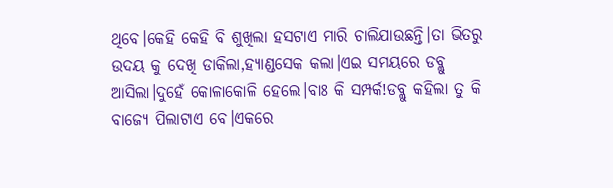ଥିବେ।କେହି କେହି ବି ଶୁଖିଲା ହସଟାଏ ମାରି ଚାଲିଯାଉଛନ୍ତି।ତା ଭିତରୁ ଉଦୟ କୁ ଦେଖି ଡାକିଲା,ହ୍ୟାଣ୍ଡସେକ କଲା।ଏଇ ସମୟରେ ଡବ୍ଲୁ ଆସିଲା।ଦୁହେଁ କୋଳାକୋଳି ହେଲେ।ବାଃ କି ସମ୍ପର୍କ!ଡବ୍ଲୁ କହିଲା ତୁ କି ବାଜ୍ୟେ ପିଲାଟାଏ ବେ।ଏକରେ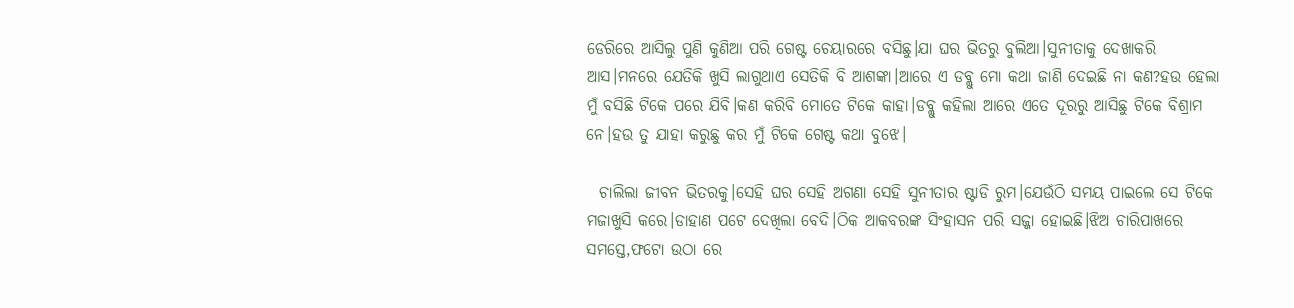ଡେରିରେ ଆସିଲୁ ପୁଣି କୁଣିଆ ପରି ଗେଷ୍ଟ ଚେୟାରରେ ବସିଛୁ।ଯା ଘର ଭିତରୁ ବୁଲିଆ।ସୁନୀତାକୁ ଦେଖାକରି ଆସ।ମନରେ ଯେତିକି ଖୁସି ଲାଗୁଥାଏ ସେତିକି ବି ଆଶଙ୍କା।ଆରେ ଏ ଡବ୍ଲୁ ମୋ କଥା ଜାଣି ଦେଇଛି ନା କଣ?ହଉ ହେଲା ମୁଁ ବସିଛି ଟିକେ ପରେ ଯିବି।କଣ କରିବି ମୋତେ ଟିକେ କାହା।ଡବ୍ଲୁ କହିଲା ଆରେ ଏତେ ଦୂରରୁ ଆସିଛୁ ଟିକେ ବିଶ୍ରାମ ନେ।ହଉ ତୁ ଯାହା କରୁଛୁ କର ମୁଁ ଟିକେ ଗେଷ୍ଟ କଥା ବୁଝେ।

  ଚାଲିଲା ଜୀବନ ଭିତରକୁ।ସେହି ଘର ସେହି ଅଗଣା ସେହି ସୁନୀତାର ଷ୍ଟାଡି ରୁମ।ଯେଉଁଠି ସମୟ ପାଇଲେ ସେ ଟିକେ ମଜାଖୁସି କରେ।ଡାହାଣ ପଟେ ଦେଖିଲା ବେଦି।ଠିକ ଆକବରଙ୍କ ସିଂହାସନ ପରି ସଜ୍ଜା ହୋଇଛି।ଝିଅ ଚାରିପାଖରେ ସମସ୍ତେ,ଫଟୋ ଉଠା ରେ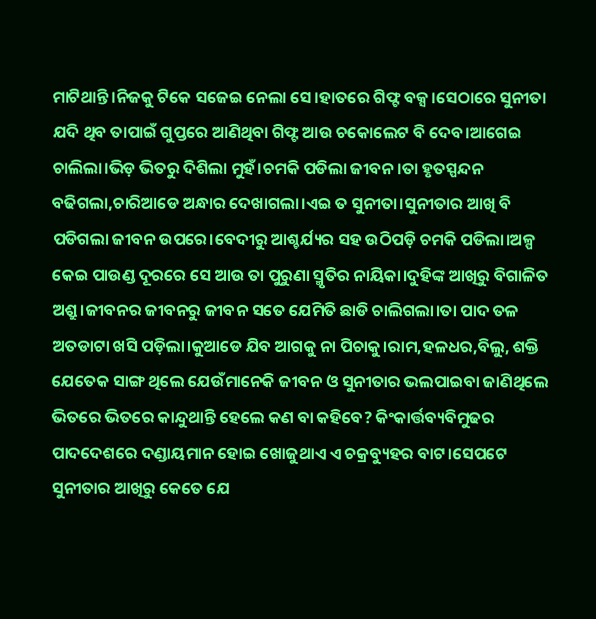ମାଟିଥାନ୍ତି।ନିଜକୁ ଟିକେ ସଜେଇ ନେଲା ସେ।ହାତରେ ଗିଫ୍ଟ ବକ୍ସ।ସେଠାରେ ସୁନୀତା ଯଦି ଥିବ ତାପାଇଁ ଗୁପ୍ତରେ ଆଣିଥିବା ଗିଫ୍ଟ ଆଉ ଚକୋଲେଟ ବି ଦେବ।ଆଗେଇ ଚାଲିଲା।ଭିଡ଼ ଭିତରୁ ଦିଶିଲା ମୁହଁ।ଚମକି ପଡିଲା ଜୀବନ।ତା ହୃତସ୍ପନ୍ଦନ ବଢିଗଲା,ଚାରିଆଡେ ଅନ୍ଧାର ଦେଖାଗଲା।ଏଇ ତ ସୁନୀତା।ସୁନୀତାର ଆଖି ବି ପଡିଗଲା ଜୀବନ ଉପରେ।ବେଦୀରୁ ଆଶ୍ଚର୍ଯ୍ୟର ସହ ଉଠିପଡ଼ି ଚମକି ପଡିଲା।ଅଳ୍ପ କେଇ ପାଉଣ୍ଡ ଦୂରରେ ସେ ଆଉ ତା ପୁରୁଣା ସ୍ମୃତିର ନାୟିକା।ଦୁହିଙ୍କ ଆଖିରୁ ବିଗାଳିତ ଅଶ୍ରୁ।ଜୀବନର ଜୀବନରୁ ଜୀବନ ସତେ ଯେମିତି ଛାଡି ଚାଲିଗଲା।ତା ପାଦ ତଳ ଅତଡାଟା ଖସି ପଡ଼ିଲା।କୁଆଡେ ଯିବ ଆଗକୁ ନା ପିଚାକୁ।ରାମ,ହଳଧର,ବିଲୁ, ଶକ୍ତି ଯେତେକ ସାଙ୍ଗ ଥିଲେ ଯେଉଁମାନେକି ଜୀବନ ଓ ସୁନୀତାର ଭଲପାଇବା ଜାଣିଥିଲେ ଭିତରେ ଭିତରେ କାନ୍ଦୁଥାନ୍ତି ହେଲେ କଣ ବା କହିବେ? କିଂକାର୍ତ୍ତବ୍ୟବିମୁଢର  ପାଦଦେଶରେ ଦଣ୍ଡାୟମାନ ହୋଇ ଖୋଜୁଥାଏ ଏ ଚକ୍ରବ୍ୟୁହର ବାଟ।ସେପଟେ ସୁନୀତାର ଆଖିରୁ କେତେ ଯେ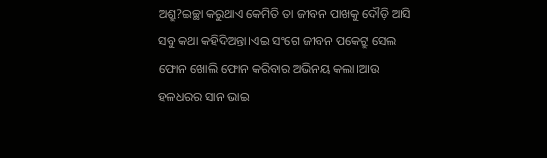ଅଶ୍ରୁ?ଇଚ୍ଛା କରୁଥାଏ କେମିତି ତା ଜୀବନ ପାଖକୁ ଦୌଡ଼ି ଆସି ସବୁ କଥା କହିଦିଅନ୍ତା।ଏଇ ସଂଗେ ଜୀବନ ପକେଟ୍ରୁ ସେଲ ଫୋନ ଖୋଲି ଫୋନ କରିବାର ଅଭିନୟ କଲା।ଆଉ ହଳଧରର ସାନ ଭାଇ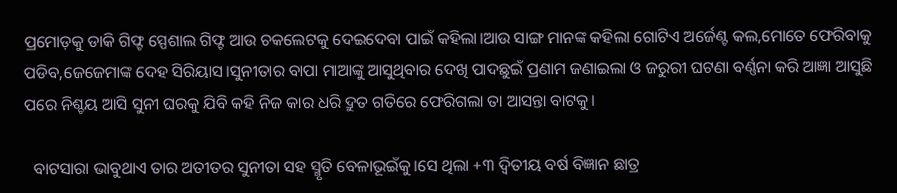ପ୍ରମୋଡ଼କୁ ଡାକି ଗିଫ୍ଟ ସ୍ପେଶାଲ ଗିଫ୍ଟ ଆଉ ଚକଲେଟକୁ ଦେଇଦେବା ପାଇଁ କହିଲା।ଆଉ ସାଙ୍ଗ ମାନଙ୍କ କହିଲା ଗୋଟିଏ ଅର୍ଜେଣ୍ଟ କଲ,ମୋତେ ଫେରିବାକୁ ପଡିବ,ଜେଜେମାଙ୍କ ଦେହ ସିରିୟାସ।ସୁନୀତାର ବାପା ମାଆଙ୍କୁ ଆସୁଥିବାର ଦେଖି ପାଦଛୁଇଁ ପ୍ରଣାମ ଜଣାଇଲା ଓ ଜରୁରୀ ଘଟଣା ବର୍ଣ୍ଣନା କରି ଆଜ୍ଞା ଆସୁଛି ପରେ ନିଶ୍ଚୟ ଆସି ସୁନୀ ଘରକୁ ଯିବି କହି ନିଜ କାର ଧରି ଦ୍ରୁତ ଗତିରେ ଫେରିଗଲା ତା ଆସନ୍ତା ବାଟକୁ।

  ବାଟସାରା ଭାବୁଥାଏ ତାର ଅତୀତର ସୁନୀତା ସହ ସ୍ମୃତି ବେଳାଭୂଇଁକୁ।ସେ ଥିଲା +୩ ଦ୍ଵିତୀୟ ବର୍ଷ ବିଜ୍ଞାନ ଛାତ୍ର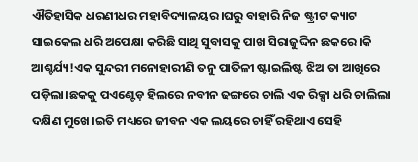ଐତିହାସିକ ଧରଣୀଧର ମହାବିଦ୍ୟାଳୟର।ଘରୁ ବାହାରି ନିଜ ଷ୍ଟ୍ରୀଟ କ୍ୟାଟ ସାଇକେଲ ଧରି ଅପେକ୍ଷା କରିଛି ସାଥି ସୁବାସକୁ ପାଖ ସିରାଜୁଦ୍ଦିନ ଛକରେ।କି ଆଶ୍ଚର୍ଯ୍ୟ!ଏକ ସୁନ୍ଦରୀ ମନୋହାରୀଣି ତନୁ ପାତିଳୀ ଷ୍ଟାଇଲିଷ୍ଟ ଝିଅ ତା ଆଖିରେ ପଡ଼ିଲା।ଛକକୁ ପଏଣ୍ଟେଡ଼ ହିଲରେ ନବୀନ ଢଙ୍ଗରେ ଚାଲି ଏକ ରିକ୍ସା ଧରି ଚାଲିଲା ଦକ୍ଷିଣ ମୁଖେ।ଇତି ମଧ୍ୟରେ ଜୀବନ ଏକ ଲୟରେ ଚାହିଁ ରହିଥାଏ ସେହି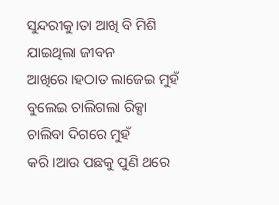ସୁନ୍ଦରୀକୁ।ତା ଆଖି ବି ମିଶି ଯାଇଥିଲା ଜୀବନ ଆଖିରେ।ହଠାତ ଲାଜେଇ ମୁହଁ ବୁଲେଇ ଚାଲିଗଲା ରିକ୍ସା ଚାଲିବା ଦିଗରେ ମୁହଁ କରି।ଆଉ ପଛକୁ ପୁଣି ଥରେ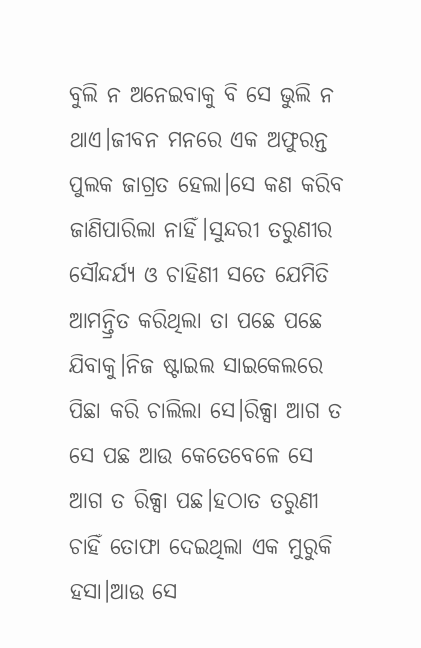ବୁଲି ନ ଅନେଇବାକୁ ବି ସେ ଭୁଲି ନ ଥାଏ।ଜୀବନ ମନରେ ଏକ ଅଫୁରନ୍ତ ପୁଲକ ଜାଗ୍ରତ ହେଲା।ସେ କଣ କରିବ ଜାଣିପାରିଲା ନାହିଁ।ସୁନ୍ଦରୀ ତରୁଣୀର ସୌନ୍ଦର୍ଯ୍ୟ ଓ ଚାହିଣୀ ସତେ ଯେମିତି ଆମନ୍ତ୍ରିତ କରିଥିଲା ତା ପଛେ ପଛେ ଯିବାକୁ।ନିଜ ଷ୍ଟାଇଲ ସାଇକେଲରେ ପିଛା କରି ଚାଲିଲା ସେ।ରିକ୍ସା ଆଗ ତ ସେ ପଛ ଆଉ କେତେବେଳେ ସେ ଆଗ ତ ରିକ୍ସା ପଛ।ହଠାତ ତରୁଣୀ ଚାହିଁ ତୋଫା ଦେଇଥିଲା ଏକ ମୁରୁକି ହସା।ଆଉ ସେ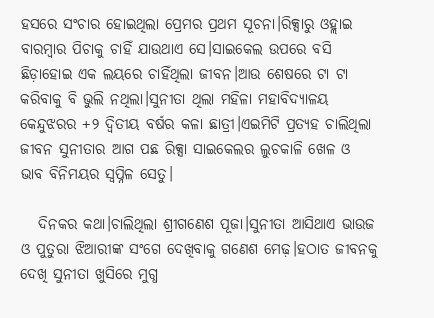ହସରେ ସଂଚାର ହୋଇଥିଲା ପ୍ରେମର ପ୍ରଥମ ସୂଚନା।ରିକ୍ସାରୁ ଓହ୍ଲାଇ ବାରମ୍ବାର ପିଚାକୁ ଚାହିଁ ଯାଉଥାଏ ସେ।ସାଇକେଲ ଉପରେ ବସି ଛିଡ଼ାହୋଇ ଏକ ଲୟରେ ଚାହିଁଥିଲା ଜୀବନ।ଆଉ ଶେଷରେ ଟା ଟା କରିବାକୁ ବି ଭୁଲି ନଥିଲା।ସୁନୀତା ଥିଲା ମହିଳା ମହାବିଦ୍ୟାଳୟ କେନ୍ଦୁଝରର +୨ ଦ୍ଵିତୀୟ ବର୍ଷର କଳା ଛାତ୍ରୀ।ଏଇମିଟି ପ୍ରତ୍ୟହ ଚାଲିଥିଲା ଜୀବନ ସୁନୀତାର ଆଗ ପଛ ରିକ୍ସା ସାଇକେଲର ଲୁଚକାଳି ଖେଳ ଓ ଭାବ ବିନିମୟର ସ୍ୱପ୍ନିଳ ସେତୁ।

   ଦିନକର କଥା।ଚାଲିଥିଲା ଶ୍ରୀଗଣେଶ ପୂଜା।ସୁନୀତା ଆସିଥାଏ ଭାଉଜ ଓ ପୁତୁରା ଝିଆରୀଙ୍କ ସଂଗେ ଦେଖିବାକୁ ଗଣେଶ ମେଢ଼।ହଠାତ ଜୀବନକୁ ଦେଖି ସୁନୀତା ଖୁସିରେ ମୁଗ୍ଧ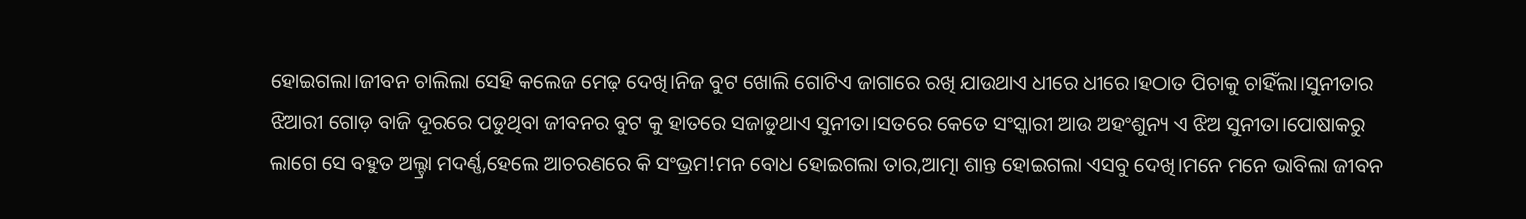ହୋଇଗଲା।ଜୀବନ ଚାଲିଲା ସେହି କଲେଜ ମେଢ଼ ଦେଖି।ନିଜ ବୁଟ ଖୋଲି ଗୋଟିଏ ଜାଗାରେ ରଖି ଯାଉଥାଏ ଧୀରେ ଧୀରେ।ହଠାତ ପିଚାକୁ ଚାହିଁଲା।ସୁନୀତାର ଝିଆରୀ ଗୋଡ଼ ବାଜି ଦୂରରେ ପଡୁଥିବା ଜୀବନର ବୁଟ କୁ ହାତରେ ସଜାଡୁଥାଏ ସୁନୀତା।ସତରେ କେତେ ସଂସ୍କାରୀ ଆଉ ଅହଂଶୁନ୍ୟ ଏ ଝିଅ ସୁନୀତା।ପୋଷାକରୁ ଲାଗେ ସେ ବହୁତ ଅଲ୍ଟ୍ରା ମଦର୍ଣ୍ଣ,ହେଲେ ଆଚରଣରେ କି ସଂଭ୍ରମ!ମନ ବୋଧ ହୋଇଗଲା ତାର,ଆତ୍ମା ଶାନ୍ତ ହୋଇଗଲା ଏସବୁ ଦେଖି।ମନେ ମନେ ଭାବିଲା ଜୀବନ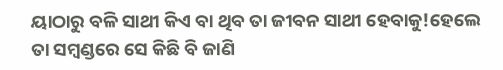ୟାଠାରୁ ବଳି ସାଥୀ କିଏ ବା ଥିବ ତା ଜୀବନ ସାଥୀ ହେବାକୁ!ହେଲେ ତା ସମ୍ବଣ୍ଡରେ ସେ କିଛି ବି ଜାଣି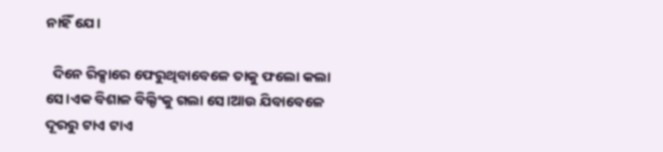ନାହିଁ ଯେ।

  ଦିନେ ରିକ୍ସାରେ ଫେରୁଥିବାବେଳେ ତାକୁ ଫଲୋ କଲା ସେ।ଏକ ବିଶାଳ ବିଲ୍ଡିଂକୁ ଗଲା ସେ।ଆଉ ଯିବାବେଳେ ଦୂରରୁ ଟାଏ ଟାଏ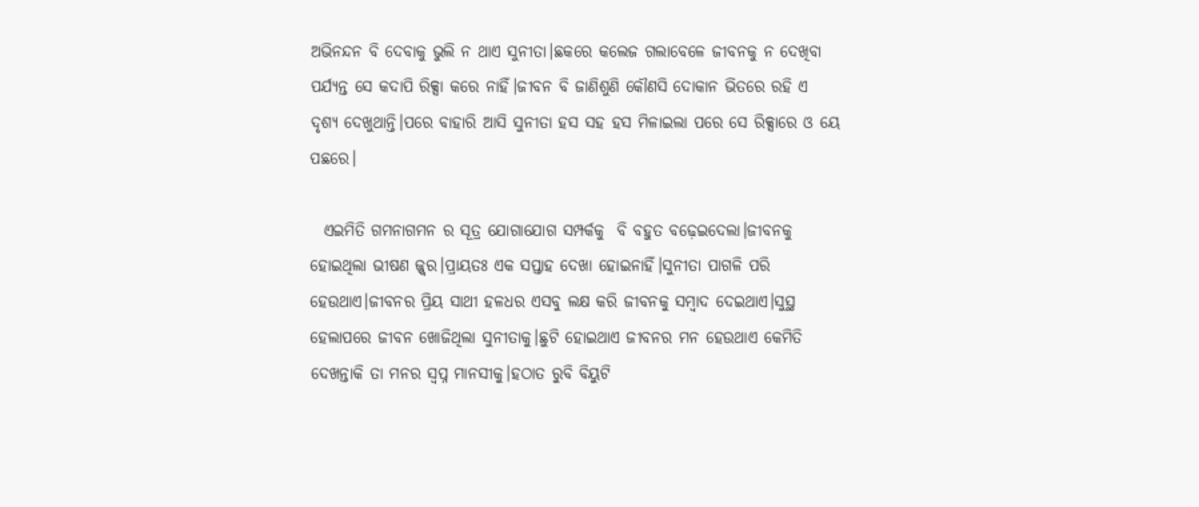ଅଭିନନ୍ଦନ ବି ଦେବାକୁ ଭୁଲି ନ ଥାଏ ସୁନୀତା।ଛକରେ କଲେଜ ଗଲାବେଳେ ଜୀବନକୁ ନ ଦେଖିବା ପର୍ଯ୍ୟନ୍ତ ସେ କଦାପି ରିକ୍ସା କରେ ନାହିଁ।ଜୀବନ ବି ଜାଣିଶୁଣି କୌଣସି ଦୋକାନ ଭିତରେ ରହି ଏ ଦୃଶ୍ୟ ଦେଖୁଥାନ୍ତି।ପରେ ବାହାରି ଆସି ସୁନୀତା ହସ ସହ ହସ ମିଳାଇଲା ପରେ ସେ ରିକ୍ସାରେ ଓ ୟେ ପଛରେ।

  ଏଇମିତି ଗମନାଗମନ ର ସୂତ୍ର ଯୋଗାଯୋଗ ସମ୍ପର୍କକୁ  ବି ବହୁତ ବଢ଼େଇଦେଲା।ଜୀବନକୁ ହୋଇଥିଲା ଭୀଷଣ ଜ୍ଜ୍ବର।ପ୍ରାୟତଃ ଏକ ସପ୍ତାହ ଦେଖା ହୋଇନାହିଁ।ସୁନୀତା ପାଗଳି ପରି ହେଉଥାଏ।ଜୀବନର ପ୍ରିୟ ସାଥୀ ହଳଧର ଏସବୁ ଲକ୍ଷ କରି ଜୀବନକୁ ସମ୍ବାଦ ଦେଇଥାଏ।ସୁସ୍ଥ ହେଲାପରେ ଜୀବନ ଖୋଜିଥିଲା ସୁନୀତାକୁ।ଛୁଟି ହୋଇଥାଏ ଜୀବନର ମନ ହେଉଥାଏ କେମିତି ଦେଖନ୍ତାକି ତା ମନର ସ୍ବପ୍ନ ମାନସୀକୁ।ହଠାତ ରୁବି ବିୟୁଟି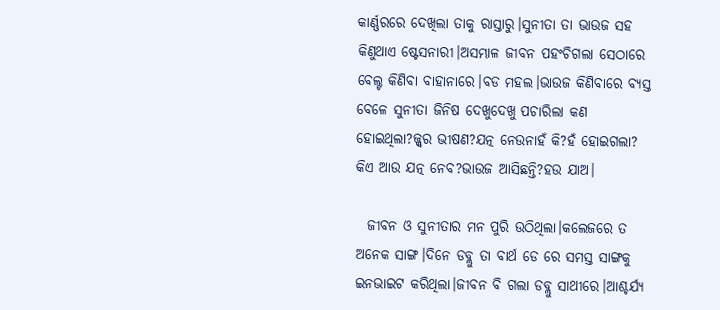କାର୍ଣ୍ଣରରେ ଦେଖିଲା ତାକୁ ରାସ୍ତାରୁ।ସୁନୀତା ତା ଭାଉଜ ସହ କିଣୁଥାଏ ଷ୍ଟେସନାରୀ।ଅସମ୍ଭାଳ ଜୀବନ ପହଂଚିଗଲା ସେଠାରେ ବେଲ୍ଟ କିଣିବା ବାହାନାରେ।ବଡ ମହଲ।ଭାଉଜ କିଣିବାରେ ବ୍ୟସ୍ତ ବେଳେ ସୁନୀତା ଜିନିଷ ଦେଖୁଦେଖୁ ପଚାରିଲା କଣ ହୋଇଥିଲା?ଜ୍ଜ୍ବର ଭୀଷଣ?ଯତ୍ନ ନେଉନାହଁ କି?ହଁ ହୋଇଗଲା? କିଏ ଆଉ ଯତ୍ନ ନେବ?ଭାଉଜ ଆସିଛନ୍ତି?ହଉ ଯାଅ।

  ଜୀବନ ଓ ସୁନୀତାର ମନ ପୁରି ଉଠିଥିଲା।କଲେଜରେ ତ ଅନେକ ସାଙ୍ଗ।ଦିନେ ଡବ୍ଲୁ ତା ବାର୍ଥ ଡେ ରେ ସମସ୍ତ ସାଙ୍ଗକୁ ଇନଭାଇଟ କରିଥିଲା।ଜୀବନ ବି ଗଲା ଡବ୍ଲୁ ସାଥୀରେ।ଆଶ୍ଚର୍ଯ୍ୟ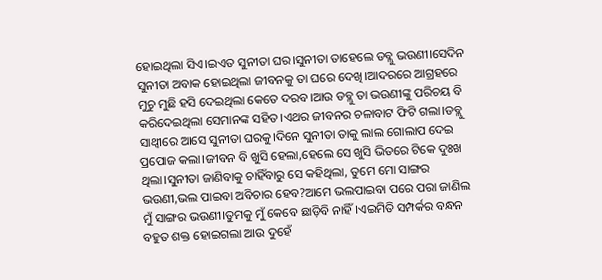ହୋଇଥିଲା ସିଏ।ଇଏତ ସୁନୀତା ଘର।ସୁନୀତା ତାହେଲେ ଡବ୍ଲୁ ଭଉଣୀ।ସେଦିନ ସୁନୀତା ଅବାକ ହୋଇଥିଲା ଜୀବନକୁ ତା ଘରେ ଦେଖି।ଆଦରରେ ଆଗ୍ରହରେ ମୁଚୁ ମୁଛି ହସି ଦେଇଥିଲା କେତେ ଦରବ।ଆଉ ଡବ୍ଲୁ ତା ଭଉଣୀଙ୍କୁ ପରିଚୟ ବି କରିଦେଇଥିଲା ସେମାନଙ୍କ ସହିତ।ଏଥର ଜୀବନର ଚଳାବାଟ ଫିଟି ଗଲା।ଡବ୍ଲୁ ସାଥ୍ୱୀରେ ଆସେ ସୁନୀତା ଘରକୁ।ଦିନେ ସୁନୀତା ତାକୁ ଲାଲ ଗୋଲାପ ଦେଇ ପ୍ରପୋଜ କଲା।ଜୀବନ ବି ଖୁସି ହେଲା,ହେଲେ ସେ ଖୁସି ଭିତରେ ଟିକେ ଦୁଃଖ ଥିଲା।ସୁନୀତା ଜାଣିବାକୁ ଚାହିଁବାରୁ ସେ କହିଥିଲା, ତୁମେ ମୋ ସାଙ୍ଗର ଭଉଣୀ,ଭଲ ପାଇବା ଅବିଚାର ହେବ?ଆମେ ଭଲପାଇବା ପରେ ପରା ଜାଣିଲ ମୁଁ ସାଙ୍ଗର ଭଉଣୀ।ତୁମକୁ ମୁଁ କେବେ ଛାଡ଼ିବି ନାହିଁ।ଏଇମିତି ସମ୍ପର୍କର ବନ୍ଧନ ବହୁତ ଶକ୍ତ ହୋଇଗଲା ଆଉ ଦୁହେଁ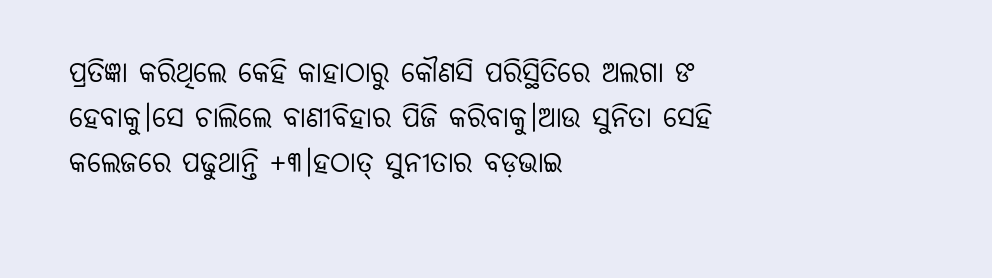ପ୍ରତିଜ୍ଞା କରିଥିଲେ କେହି କାହାଠାରୁ କୌଣସି ପରିସ୍ଥିତିରେ ଅଲଗା ଙ ହେବାକୁ।ସେ ଚାଲିଲେ ବାଣୀବିହାର ପିଜି କରିବାକୁ।ଆଉ ସୁନିତା ସେହି କଲେଜରେ ପଢୁଥାନ୍ତି +୩।ହଠାତ୍ ସୁନୀତାର ବଡ଼ଭାଇ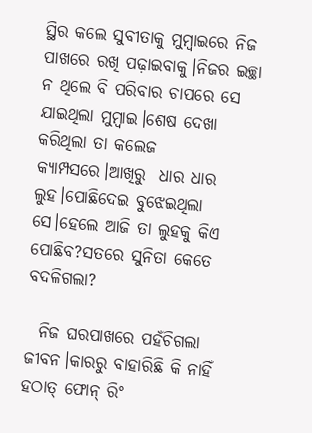ସ୍ଥିର କଲେ ସୁବୀତାକୁ ମୁମ୍ବାଇରେ ନିଜ ପାଖରେ ରଖି ପଢ଼ାଇବାକୁ।ନିଜର ଇଚ୍ଛା ନ ଥିଲେ ବି ପରିବାର ଚାପରେ ସେ ଯାଇଥିଲା ମୁମ୍ବାଇ।ଶେଷ ଦେଖା କରିଥିଲା ତା କଲେଜ କ୍ୟାମ୍ପସରେ।ଆଖିରୁ  ଧାର ଧାର ଲୁହ।ପୋଛିଦେଇ ବୁଝେଇଥିଲା ସେ।ହେଲେ ଆଜି ତା ଲୁହକୁ କିଏ ପୋଛିବ?ସତରେ ସୁନିତା କେତେ ବଦଳିଗଲା?

  ନିଜ ଘରପାଖରେ ପହଁଚିଗଲା ଜୀବନ।କାରରୁ ବାହାରିଛି କି ନାହିଁ ହଠାତ୍ ଫୋନ୍ ରିଂ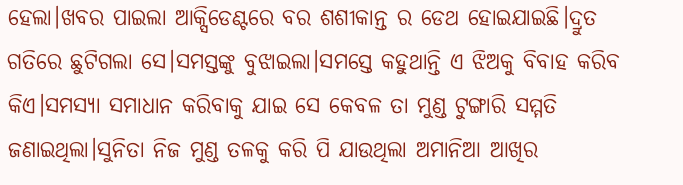ହେଲା।ଖବର ପାଇଲା ଆକ୍ସିଡେଣ୍ଟରେ ବର ଶଶୀକାନ୍ତ ର ଡେଥ ହୋଇଯାଇଛି।ଦ୍ରୁତ ଗତିରେ ଛୁଟିଗଲା ସେ।ସମସ୍ତଙ୍କୁ ବୁଝାଇଲା।ସମସ୍ତେ କହୁଥାନ୍ତି ଏ ଝିଅକୁ ବିବାହ କରିବ କିଏ।ସମସ୍ୟା ସମାଧାନ କରିବାକୁ ଯାଇ ସେ କେବଳ ତା ମୁଣ୍ଡ ଟୁଙ୍ଗାରି ସମ୍ମତି ଜଣାଇଥିଲା।ସୁନିତା ନିଜ ମୁଣ୍ଡ ତଳକୁ କରି ପି ଯାଉଥିଲା ଅମାନିଆ ଆଖିର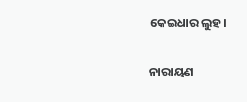କେଇଧାର ଲୁହ।

ନାରାୟଣ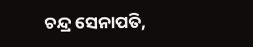ଚନ୍ଦ୍ର ସେନାପତି,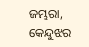ଜମ୍ଭରା, କେନ୍ଦୁଝର